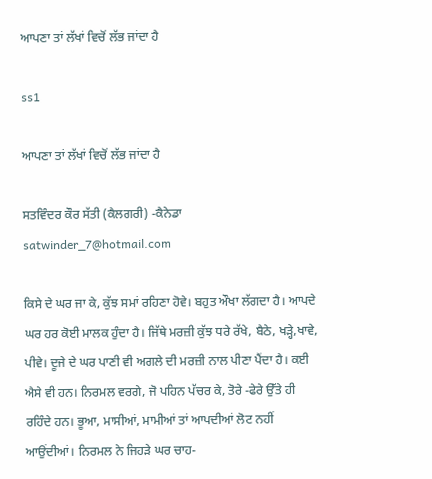ਆਪਣਾ ਤਾਂ ਲੱਖਾਂ ਵਿਚੋਂ ਲੱਭ ਜਾਂਦਾ ਹੈ

ss1

ਆਪਣਾ ਤਾਂ ਲੱਖਾਂ ਵਿਚੋਂ ਲੱਭ ਜਾਂਦਾ ਹੈ

ਸਤਵਿੰਦਰ ਕੌਰ ਸੱਤੀ (ਕੈਲਗਰੀ) -ਕੈਨੇਡਾ satwinder_7@hotmail.com

ਕਿਸੇ ਦੇ ਘਰ ਜਾ ਕੇ, ਕੁੱਝ ਸਮਾਂ ਰਹਿਣਾ ਹੋਵੇ। ਬਹੁਤ ਔਖਾ ਲੱਗਦਾ ਹੈ। ਆਪਦੇ ਘਰ ਹਰ ਕੋਈ ਮਾਲਕ ਹੁੰਦਾ ਹੈ। ਜਿੱਥੇ ਮਰਜ਼ੀ ਕੁੱਝ ਧਰੇ ਰੱਖੇ, ਬੈਠੇ, ਖੜ੍ਹੇ,ਖਾਵੇ, ਪੀਵੇ। ਦੂਜੇ ਦੇ ਘਰ ਪਾਣੀ ਵੀ ਅਗਲੇ ਦੀ ਮਰਜ਼ੀ ਨਾਲ ਪੀਣਾ ਪੈਂਦਾ ਹੈ। ਕਈ ਐਸੇ ਵੀ ਹਨ। ਨਿਰਮਲ ਵਰਗੇ, ਜੋ ਪਹਿਨ ਪੱਚਰ ਕੇ, ਤੋਰੇ -ਫੇਰੇ ਉੱਤੇ ਹੀ ਰਹਿੰਦੇ ਹਨ। ਭੂਆ, ਮਾਸੀਆਂ, ਮਾਮੀਆਂ ਤਾਂ ਆਪਦੀਆਂ ਲੋਟ ਨਹੀਂ ਆਉਂਦੀਆਂ। ਨਿਰਮਲ ਨੇ ਜਿਹੜੇ ਘਰ ਚਾਹ-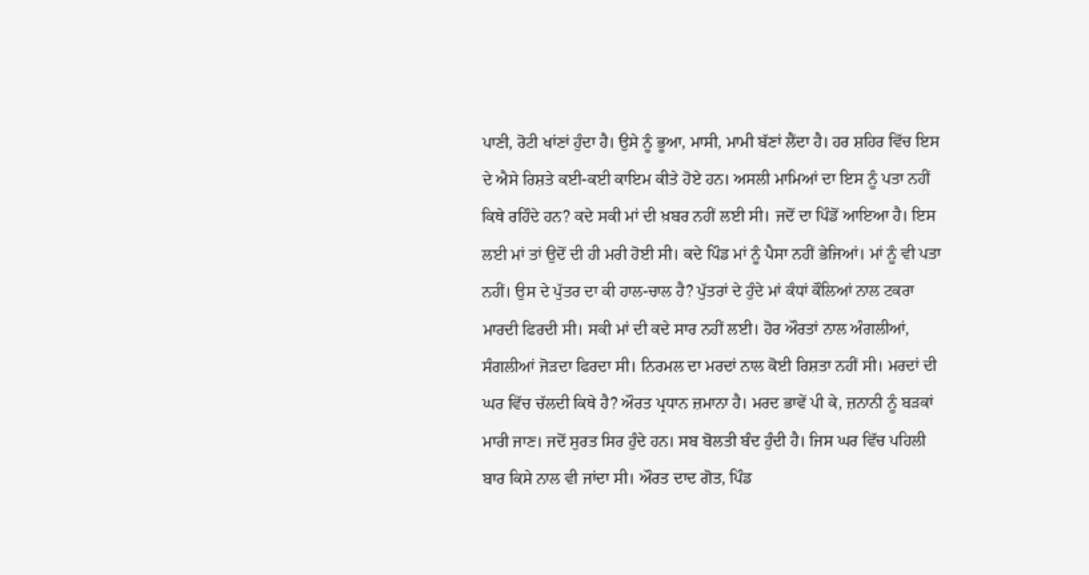ਪਾਣੀ, ਰੋਟੀ ਖਾਂਣਾਂ ਹੁੰਦਾ ਹੈ। ਉਸੇ ਨੂੰ ਭੂਆ, ਮਾਸੀ, ਮਾਮੀ ਬੱਣਾਂ ਲੈਂਦਾ ਹੈ। ਹਰ ਸ਼ਹਿਰ ਵਿੱਚ ਇਸ ਦੇ ਐਸੇ ਰਿਸ਼ਤੇ ਕਈ-ਕਈ ਕਾਇਮ ਕੀਤੇ ਹੋਏ ਹਨ। ਅਸਲੀ ਮਾਮਿਆਂ ਦਾ ਇਸ ਨੂੰ ਪਤਾ ਨਹੀਂ ਕਿਥੇ ਰਹਿੰਦੇ ਹਨ? ਕਦੇ ਸਕੀ ਮਾਂ ਦੀ ਖ਼ਬਰ ਨਹੀਂ ਲਈ ਸੀ। ਜਦੋਂ ਦਾ ਪਿੰਡੋਂ ਆਇਆ ਹੈ। ਇਸ ਲਈ ਮਾਂ ਤਾਂ ਉਦੋਂ ਦੀ ਹੀ ਮਰੀ ਹੋਈ ਸੀ। ਕਦੇ ਪਿੰਡ ਮਾਂ ਨੂੰ ਪੈਸਾ ਨਹੀਂ ਭੇਜਿਆਂ। ਮਾਂ ਨੂੰ ਵੀ ਪਤਾ ਨਹੀਂ। ਉਸ ਦੇ ਪੁੱਤਰ ਦਾ ਕੀ ਹਾਲ-ਚਾਲ ਹੈ? ਪੁੱਤਰਾਂ ਦੇ ਹੁੰਦੇ ਮਾਂ ਕੰਧਾਂ ਕੌਲਿਆਂ ਨਾਲ ਟਕਰਾ ਮਾਰਦੀ ਫਿਰਦੀ ਸੀ। ਸਕੀ ਮਾਂ ਦੀ ਕਦੇ ਸਾਰ ਨਹੀਂ ਲਈ। ਹੋਰ ਔਰਤਾਂ ਨਾਲ ਅੰਗਲੀਆਂ, ਸੰਗਲੀਆਂ ਜੋੜਦਾ ਫਿਰਦਾ ਸੀ। ਨਿਰਮਲ ਦਾ ਮਰਦਾਂ ਨਾਲ ਕੋਈ ਰਿਸ਼ਤਾ ਨਹੀਂ ਸੀ। ਮਰਦਾਂ ਦੀ ਘਰ ਵਿੱਚ ਚੱਲਦੀ ਕਿਥੇ ਹੈ? ਔਰਤ ਪ੍ਰਧਾਨ ਜ਼ਮਾਨਾ ਹੈ। ਮਰਦ ਭਾਵੇਂ ਪੀ ਕੇ, ਜ਼ਨਾਨੀ ਨੂੰ ਬੜਕਾਂ ਮਾਰੀ ਜਾਣ। ਜਦੋਂ ਸੁਰਤ ਸਿਰ ਹੁੰਦੇ ਹਨ। ਸਬ ਬੋਲਤੀ ਬੰਦ ਹੁੰਦੀ ਹੈ। ਜਿਸ ਘਰ ਵਿੱਚ ਪਹਿਲੀ ਬਾਰ ਕਿਸੇ ਨਾਲ ਵੀ ਜਾਂਦਾ ਸੀ। ਔਰਤ ਦਾਦ ਗੋਤ, ਪਿੰਡ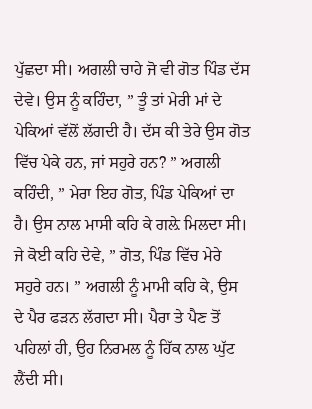ਪੁੱਛਦਾ ਸੀ। ਅਗਲੀ ਚਾਹੇ ਜੋ ਵੀ ਗੋਤ ਪਿੰਡ ਦੱਸ ਦੇਵੇ। ਉਸ ਨੂੰ ਕਹਿੰਦਾ, ” ਤੂੰ ਤਾਂ ਮੇਰੀ ਮਾਂ ਦੇ ਪੇਕਿਆਂ ਵੱਲੋਂ ਲੱਗਦੀ ਹੈ। ਦੱਸ ਕੀ ਤੇਰੇ ਉਸ ਗੋਤ ਵਿੱਚ ਪੇਕੇ ਹਨ, ਜਾਂ ਸਹੁਰੇ ਹਨ? ” ਅਗਲੀ ਕਹਿੰਦੀ, ” ਮੇਰਾ ਇਹ ਗੋਤ, ਪਿੰਡ ਪੇਕਿਆਂ ਦਾ ਹੈ। ਉਸ ਨਾਲ ਮਾਸੀ ਕਹਿ ਕੇ ਗਲ਼ੇ ਮਿਲਦਾ ਸੀ। ਜੇ ਕੋਈ ਕਹਿ ਦੇਵੇ, ” ਗੋਤ, ਪਿੰਡ ਵਿੱਚ ਮੇਰੇ ਸਹੁਰੇ ਹਨ। ” ਅਗਲੀ ਨੂੰ ਮਾਮੀ ਕਹਿ ਕੇ, ਉਸ ਦੇ ਪੈਰ ਫੜਨ ਲੱਗਦਾ ਸੀ। ਪੈਰਾ ਤੇ ਪੈਣ ਤੋਂ ਪਹਿਲਾਂ ਹੀ, ਉਹ ਨਿਰਮਲ ਨੂੰ ਹਿੱਕ ਨਾਲ ਘੁੱਟ ਲੈਂਦੀ ਸੀ।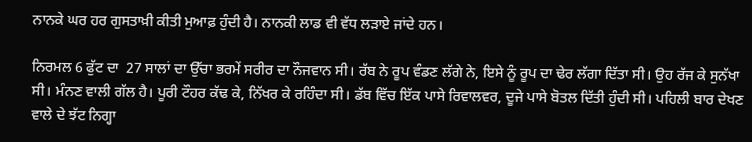ਨਾਨਕੇ ਘਰ ਹਰ ਗੁਸਤਾਖ਼ੀ ਕੀਤੀ ਮੁਆਫ਼ ਹੁੰਦੀ ਹੈ। ਨਾਨਕੀ ਲਾਡ ਵੀ ਵੱਧ ਲੜਾਏ ਜਾਂਦੇ ਹਨ।

ਨਿਰਮਲ 6 ਫੁੱਟ ਦਾ  27 ਸਾਲਾਂ ਦਾ ਉੱਚਾ ਭਰਮੇਂ ਸਰੀਰ ਦਾ ਨੌਜਵਾਨ ਸੀ। ਰੱਬ ਨੇ ਰੂਪ ਵੰਡਣ ਲੱਗੇ ਨੇ, ਇਸੇ ਨੂੰ ਰੂਪ ਦਾ ਢੇਰ ਲੱਗਾ ਦਿੱਤਾ ਸੀ। ਉਹ ਰੱਜ ਕੇ ਸੁਨੱਖਾ ਸੀ। ਮੰਨਣ ਵਾਲੀ ਗੱਲ ਹੈ। ਪੂਰੀ ਟੌਹਰ ਕੱਢ ਕੇ, ਨਿੱਖਰ ਕੇ ਰਹਿੰਦਾ ਸੀ। ਡੱਬ ਵਿੱਚ ਇੱਕ ਪਾਸੇ ਰਿਵਾਲਵਰ, ਦੂਜੇ ਪਾਸੇ ਬੋਤਲ ਦਿੱਤੀ ਹੁੰਦੀ ਸੀ। ਪਹਿਲੀ ਬਾਰ ਦੇਖਣ ਵਾਲੇ ਦੇ ਝੱਟ ਨਿਗ੍ਹਾ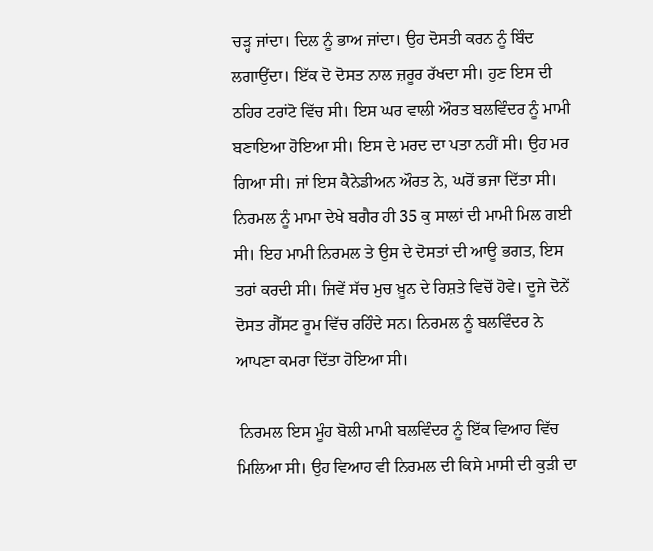ਚੜ੍ਹ ਜਾਂਦਾ। ਦਿਲ ਨੂੰ ਭਾਅ ਜਾਂਦਾ। ਉਹ ਦੋਸਤੀ ਕਰਨ ਨੂੰ ਬਿੰਦ ਲਗਾਉਂਦਾ। ਇੱਕ ਦੋ ਦੋਸਤ ਨਾਲ ਜ਼ਰੂਰ ਰੱਖਦਾ ਸੀ। ਹੁਣ ਇਸ ਦੀ ਠਹਿਰ ਟਰਾਂਟੋ ਵਿੱਚ ਸੀ। ਇਸ ਘਰ ਵਾਲੀ ਔਰਤ ਬਲਵਿੰਦਰ ਨੂੰ ਮਾਮੀ ਬਣਾਇਆ ਹੋਇਆ ਸੀ। ਇਸ ਦੇ ਮਰਦ ਦਾ ਪਤਾ ਨਹੀਂ ਸੀ। ਉਹ ਮਰ ਗਿਆ ਸੀ। ਜਾਂ ਇਸ ਕੈਨੇਡੀਅਨ ਔਰਤ ਨੇ, ਘਰੋਂ ਭਜਾ ਦਿੱਤਾ ਸੀ। ਨਿਰਮਲ ਨੂੰ ਮਾਮਾ ਦੇਖੇ ਬਗੈਰ ਹੀ 35 ਕੁ ਸਾਲਾਂ ਦੀ ਮਾਮੀ ਮਿਲ ਗਈ ਸੀ। ਇਹ ਮਾਮੀ ਨਿਰਮਲ ਤੇ ਉਸ ਦੇ ਦੋਸਤਾਂ ਦੀ ਆਊ ਭਗਤ, ਇਸ ਤਰਾਂ ਕਰਦੀ ਸੀ। ਜਿਵੇਂ ਸੱਚ ਮੁਚ ਖ਼ੂਨ ਦੇ ਰਿਸ਼ਤੇ ਵਿਚੋਂ ਹੋਵੇ। ਦੂਜੇ ਦੋਨੇਂ ਦੋਸਤ ਗੈੱਸਟ ਰੂਮ ਵਿੱਚ ਰਹਿੰਦੇ ਸਨ। ਨਿਰਮਲ ਨੂੰ ਬਲਵਿੰਦਰ ਨੇ ਆਪਣਾ ਕਮਰਾ ਦਿੱਤਾ ਹੋਇਆ ਸੀ।

 ਨਿਰਮਲ ਇਸ ਮੂੰਹ ਬੋਲੀ ਮਾਮੀ ਬਲਵਿੰਦਰ ਨੂੰ ਇੱਕ ਵਿਆਹ ਵਿੱਚ ਮਿਲਿਆ ਸੀ। ਉਹ ਵਿਆਹ ਵੀ ਨਿਰਮਲ ਦੀ ਕਿਸੇ ਮਾਸੀ ਦੀ ਕੁੜੀ ਦਾ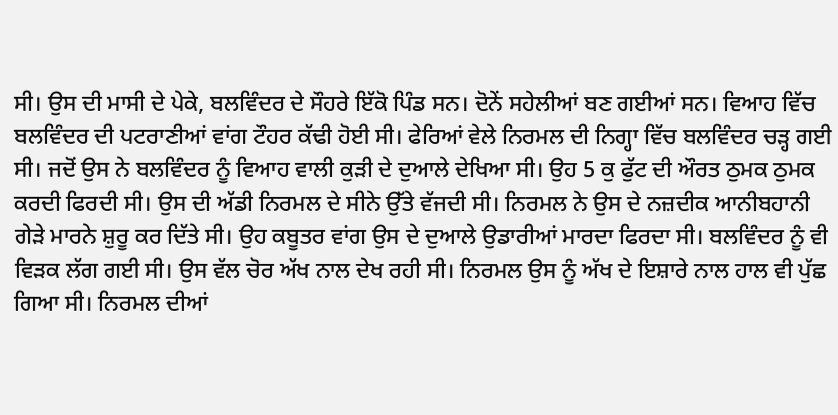ਸੀ। ਉਸ ਦੀ ਮਾਸੀ ਦੇ ਪੇਕੇ, ਬਲਵਿੰਦਰ ਦੇ ਸੌਹਰੇ ਇੱਕੋ ਪਿੰਡ ਸਨ। ਦੋਨੇਂ ਸਹੇਲੀਆਂ ਬਣ ਗਈਆਂ ਸਨ। ਵਿਆਹ ਵਿੱਚ ਬਲਵਿੰਦਰ ਦੀ ਪਟਰਾਣੀਆਂ ਵਾਂਗ ਟੌਹਰ ਕੱਢੀ ਹੋਈ ਸੀ। ਫੇਰਿਆਂ ਵੇਲੇ ਨਿਰਮਲ ਦੀ ਨਿਗ੍ਹਾ ਵਿੱਚ ਬਲਵਿੰਦਰ ਚੜ੍ਹ ਗਈ ਸੀ। ਜਦੋਂ ਉਸ ਨੇ ਬਲਵਿੰਦਰ ਨੂੰ ਵਿਆਹ ਵਾਲੀ ਕੁੜੀ ਦੇ ਦੁਆਲੇ ਦੇਖਿਆ ਸੀ। ਉਹ 5 ਕੁ ਫੁੱਟ ਦੀ ਔਰਤ ਠੁਮਕ ਠੁਮਕ   ਕਰਦੀ ਫਿਰਦੀ ਸੀ। ਉਸ ਦੀ ਅੱਡੀ ਨਿਰਮਲ ਦੇ ਸੀਨੇ ਉੱਤੇ ਵੱਜਦੀ ਸੀ। ਨਿਰਮਲ ਨੇ ਉਸ ਦੇ ਨਜ਼ਦੀਕ ਆਨੀਬਹਾਨੀ ਗੇੜੇ ਮਾਰਨੇ ਸ਼ੁਰੂ ਕਰ ਦਿੱਤੇ ਸੀ। ਉਹ ਕਬੂਤਰ ਵਾਂਗ ਉਸ ਦੇ ਦੁਆਲੇ ਉਡਾਰੀਆਂ ਮਾਰਦਾ ਫਿਰਦਾ ਸੀ। ਬਲਵਿੰਦਰ ਨੂੰ ਵੀ ਵਿੜਕ ਲੱਗ ਗਈ ਸੀ। ਉਸ ਵੱਲ ਚੋਰ ਅੱਖ ਨਾਲ ਦੇਖ ਰਹੀ ਸੀ। ਨਿਰਮਲ ਉਸ ਨੂੰ ਅੱਖ ਦੇ ਇਸ਼ਾਰੇ ਨਾਲ ਹਾਲ ਵੀ ਪੁੱਛ ਗਿਆ ਸੀ। ਨਿਰਮਲ ਦੀਆਂ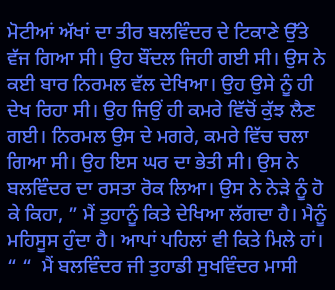ਮੋਟੀਆਂ ਅੱਖਾਂ ਦਾ ਤੀਰ ਬਲਵਿੰਦਰ ਦੇ ਟਿਕਾਣੇ ਉੱਤੇ ਵੱਜ ਗਿਆ ਸੀ। ਉਹ ਬੌਂਦਲ ਜਿਹੀ ਗਈ ਸੀ। ਉਸ ਨੇ ਕਈ ਬਾਰ ਨਿਰਮਲ ਵੱਲ ਦੇਖਿਆ। ਉਹ ਉਸੇ ਨੂੰ ਹੀ ਦੇਖ ਰਿਹਾ ਸੀ। ਉਹ ਜਿਉਂ ਹੀ ਕਮਰੇ ਵਿੱਚੋਂ ਕੁੱਝ ਲੈਣ ਗਈ। ਨਿਰਮਲ ਉਸ ਦੇ ਮਗਰੇ, ਕਮਰੇ ਵਿੱਚ ਚਲਾ ਗਿਆ ਸੀ। ਉਹ ਇਸ ਘਰ ਦਾ ਭੇਤੀ ਸੀ। ਉਸ ਨੇ ਬਲਵਿੰਦਰ ਦਾ ਰਸਤਾ ਰੋਕ ਲਿਆ। ਉਸ ਨੇ ਨੇੜੇ ਨੂੰ ਹੋ ਕੇ ਕਿਹਾ, ” ਮੈਂ ਤੁਹਾਨੂੰ ਕਿਤੇ ਦੇਖਿਆ ਲੱਗਦਾ ਹੈ। ਮੈਨੂੰ ਮਹਿਸੂਸ ਹੁੰਦਾ ਹੈ। ਆਪਾਂ ਪਹਿਲਾਂ ਵੀ ਕਿਤੇ ਮਿਲੇ ਹਾਂ। “ “  ਮੈਂ ਬਲਵਿੰਦਰ ਜੀ ਤੁਹਾਡੀ ਸੁਖਵਿੰਦਰ ਮਾਸੀ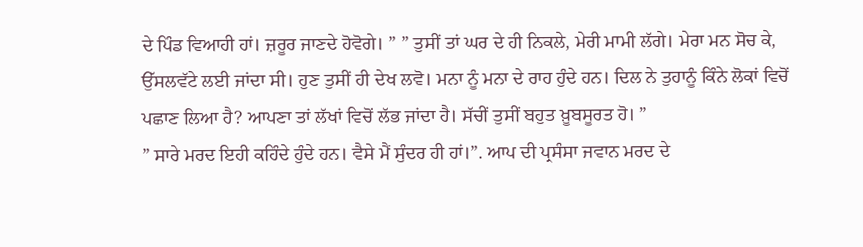ਦੇ ਪਿੰਡ ਵਿਆਹੀ ਹਾਂ। ਜ਼ਰੂਰ ਜਾਣਦੇ ਹੋਵੋਗੇ। ” ” ਤੁਸੀਂ ਤਾਂ ਘਰ ਦੇ ਹੀ ਨਿਕਲੇ, ਮੇਰੀ ਮਾਮੀ ਲੱਗੇ। ਮੇਰਾ ਮਨ ਸੋਚ ਕੇ, ਉੱਸਲਵੱਟੇ ਲਈ ਜਾਂਦਾ ਸੀ। ਹੁਣ ਤੁਸੀਂ ਹੀ ਦੇਖ ਲਵੋ। ਮਨਾ ਨੂੰ ਮਨਾ ਦੇ ਰਾਹ ਹੁੰਦੇ ਹਨ। ਦਿਲ ਨੇ ਤੁਹਾਨੂੰ ਕਿੰਨੇ ਲੋਕਾਂ ਵਿਚੋਂ ਪਛਾਣ ਲਿਆ ਹੈ? ਆਪਣਾ ਤਾਂ ਲੱਖਾਂ ਵਿਚੋਂ ਲੱਭ ਜਾਂਦਾ ਹੈ। ਸੱਚੀਂ ਤੁਸੀਂ ਬਹੁਤ ਖ਼ੂਬਸੂਰਤ ਹੋ। ”
” ਸਾਰੇ ਮਰਦ ਇਹੀ ਕਹਿੰਦੇ ਹੁੰਦੇ ਹਨ। ਵੈਸੇ ਮੈਂ ਸੁੰਦਰ ਹੀ ਹਾਂ।”. ਆਪ ਦੀ ਪ੍ਰਸੰਸਾ ਜਵਾਨ ਮਰਦ ਦੇ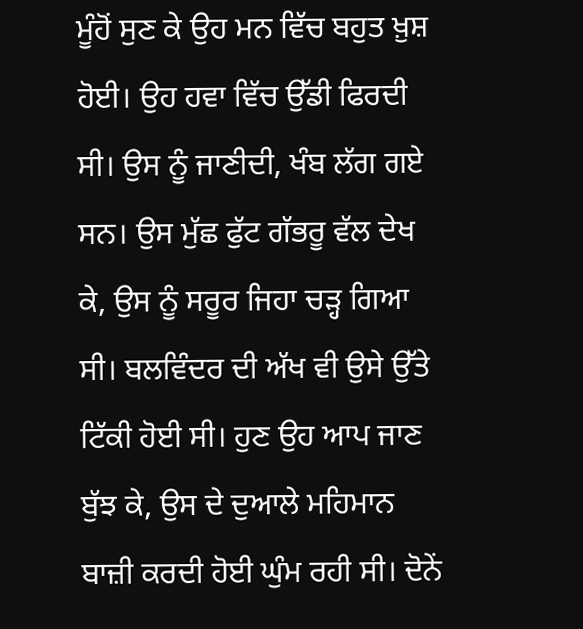ਮੂੰਹੋਂ ਸੁਣ ਕੇ ਉਹ ਮਨ ਵਿੱਚ ਬਹੁਤ ਖ਼ੁਸ਼ ਹੋਈ। ਉਹ ਹਵਾ ਵਿੱਚ ਉੱਡੀ ਫਿਰਦੀ ਸੀ। ਉਸ ਨੂੰ ਜਾਣੀਦੀ, ਖੰਬ ਲੱਗ ਗਏ ਸਨ। ਉਸ ਮੁੱਛ ਫੁੱਟ ਗੱਭਰੂ ਵੱਲ ਦੇਖ ਕੇ, ਉਸ ਨੂੰ ਸਰੂਰ ਜਿਹਾ ਚੜ੍ਹ ਗਿਆ ਸੀ। ਬਲਵਿੰਦਰ ਦੀ ਅੱਖ ਵੀ ਉਸੇ ਉੱਤੇ ਟਿੱਕੀ ਹੋਈ ਸੀ। ਹੁਣ ਉਹ ਆਪ ਜਾਣ ਬੁੱਝ ਕੇ, ਉਸ ਦੇ ਦੁਆਲੇ ਮਹਿਮਾਨ ਬਾਜ਼ੀ ਕਰਦੀ ਹੋਈ ਘੁੰਮ ਰਹੀ ਸੀ। ਦੋਨੇਂ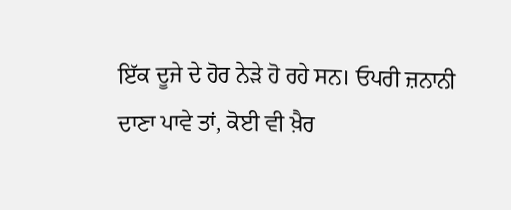ਇੱਕ ਦੂਜੇ ਦੇ ਹੋਰ ਨੇੜੇ ਹੋ ਰਹੇ ਸਨ। ਓਪਰੀ ਜ਼ਨਾਨੀ ਦਾਣਾ ਪਾਵੇ ਤਾਂ, ਕੋਈ ਵੀ ਖ਼ੈਰ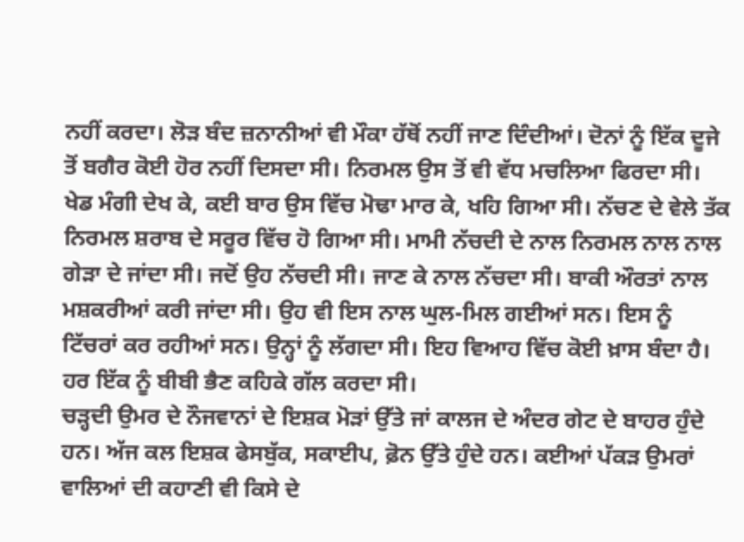ਨਹੀਂ ਕਰਦਾ। ਲੋੜ ਬੰਦ ਜ਼ਨਾਨੀਆਂ ਵੀ ਮੌਕਾ ਹੱਥੋਂ ਨਹੀਂ ਜਾਣ ਦਿੰਦੀਆਂ। ਦੋਨਾਂ ਨੂੰ ਇੱਕ ਦੂਜੇ ਤੋਂ ਬਗੈਰ ਕੋਈ ਹੋਰ ਨਹੀਂ ਦਿਸਦਾ ਸੀ। ਨਿਰਮਲ ਉਸ ਤੋਂ ਵੀ ਵੱਧ ਮਚਲਿਆ ਫਿਰਦਾ ਸੀ। ਖੇਡ ਮੰਗੀ ਦੇਖ ਕੇ, ਕਈ ਬਾਰ ਉਸ ਵਿੱਚ ਮੋਢਾ ਮਾਰ ਕੇ, ਖਹਿ ਗਿਆ ਸੀ। ਨੱਚਣ ਦੇ ਵੇਲੇ ਤੱਕ ਨਿਰਮਲ ਸ਼ਰਾਬ ਦੇ ਸਰੂਰ ਵਿੱਚ ਹੋ ਗਿਆ ਸੀ। ਮਾਮੀ ਨੱਚਦੀ ਦੇ ਨਾਲ ਨਿਰਮਲ ਨਾਲ ਨਾਲ ਗੇੜਾ ਦੇ ਜਾਂਦਾ ਸੀ। ਜਦੋਂ ਉਹ ਨੱਚਦੀ ਸੀ। ਜਾਣ ਕੇ ਨਾਲ ਨੱਚਦਾ ਸੀ। ਬਾਕੀ ਔਰਤਾਂ ਨਾਲ ਮਸ਼ਕਰੀਆਂ ਕਰੀ ਜਾਂਦਾ ਸੀ। ਉਹ ਵੀ ਇਸ ਨਾਲ ਘੁਲ-ਮਿਲ ਗਈਆਂ ਸਨ। ਇਸ ਨੂੰ ਟਿੱਚਰਾਂ ਕਰ ਰਹੀਆਂ ਸਨ। ਉਨ੍ਹਾਂ ਨੂੰ ਲੱਗਦਾ ਸੀ। ਇਹ ਵਿਆਹ ਵਿੱਚ ਕੋਈ ਖ਼ਾਸ ਬੰਦਾ ਹੈ। ਹਰ ਇੱਕ ਨੂੰ ਬੀਬੀ ਭੈਣ ਕਹਿਕੇ ਗੱਲ ਕਰਦਾ ਸੀ।
ਚੜ੍ਹਦੀ ਉਮਰ ਦੇ ਨੌਜਵਾਨਾਂ ਦੇ ਇਸ਼ਕ ਮੋੜਾਂ ਉੱਤੇ ਜਾਂ ਕਾਲਜ ਦੇ ਅੰਦਰ ਗੇਟ ਦੇ ਬਾਹਰ ਹੁੰਦੇ ਹਨ। ਅੱਜ ਕਲ ਇਸ਼ਕ ਫੇਸਬੁੱਕ, ਸਕਾਈਪ, ਫ਼ੋਨ ਉੱਤੇ ਹੁੰਦੇ ਹਨ। ਕਈਆਂ ਪੱਕੜ ਉਮਰਾਂ ਵਾਲਿਆਂ ਦੀ ਕਹਾਣੀ ਵੀ ਕਿਸੇ ਦੇ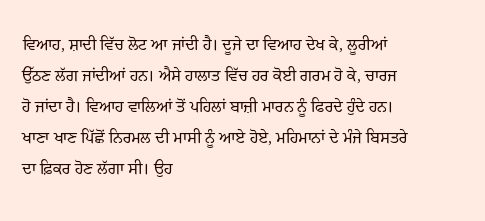ਵਿਆਹ, ਸ਼ਾਦੀ ਵਿੱਚ ਲੋਟ ਆ ਜਾਂਦੀ ਹੈ। ਦੂਜੇ ਦਾ ਵਿਆਹ ਦੇਖ ਕੇ, ਲੂਰੀਆਂ ਉੱਠਣ ਲੱਗ ਜਾਂਦੀਆਂ ਹਨ। ਐਸੇ ਹਾਲਾਤ ਵਿੱਚ ਹਰ ਕੋਈ ਗਰਮ ਹੋ ਕੇ, ਚਾਰਜ ਹੋ ਜਾਂਦਾ ਹੈ। ਵਿਆਹ ਵਾਲਿਆਂ ਤੋਂ ਪਹਿਲਾਂ ਬਾਜ਼ੀ ਮਾਰਨ ਨੂੰ ਫਿਰਦੇ ਹੁੰਦੇ ਹਨ।
ਖਾਣਾ ਖਾਣ ਪਿੱਛੋਂ ਨਿਰਮਲ ਦੀ ਮਾਸੀ ਨੂੰ ਆਏ ਹੋਏ, ਮਹਿਮਾਨਾਂ ਦੇ ਮੰਜੇ ਬਿਸਤਰੇ ਦਾ ਫ਼ਿਕਰ ਹੋਣ ਲੱਗਾ ਸੀ। ਉਹ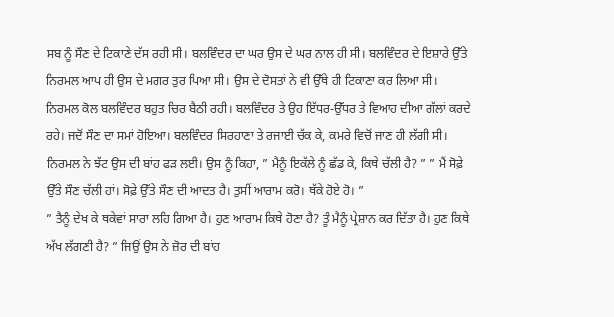ਸਬ ਨੂੰ ਸੌਣ ਦੇ ਟਿਕਾਣੇ ਦੱਸ ਰਹੀ ਸੀ। ਬਲਵਿੰਦਰ ਦਾ ਘਰ ਉਸ ਦੇ ਘਰ ਨਾਲ ਹੀ ਸੀ। ਬਲਵਿੰਦਰ ਦੇ ਇਸ਼ਾਰੇ ਉੱਤੇ ਨਿਰਮਲ ਆਪ ਹੀ ਉਸ ਦੇ ਮਗਰ ਤੁਰ ਪਿਆ ਸੀ। ਉਸ ਦੇ ਦੋਸਤਾਂ ਨੇ ਵੀ ਉੱਥੇ ਹੀ ਟਿਕਾਣਾ ਕਰ ਲਿਆ ਸੀ। ਨਿਰਮਲ ਕੋਲ ਬਲਵਿੰਦਰ ਬਹੁਤ ਚਿਰ ਬੈਠੀ ਰਹੀ। ਬਲਵਿੰਦਰ ਤੇ ਉਹ ਇੱਧਰ-ਉੱਧਰ ਤੇ ਵਿਆਹ ਦੀਆ ਗੱਲਾਂ ਕਰਦੇ ਰਹੇ। ਜਦੋਂ ਸੌਣ ਦਾ ਸਮਾਂ ਹੋਇਆ। ਬਲਵਿੰਦਰ ਸਿਰਹਾਣਾ ਤੇ ਰਜਾਈ ਚੱਕ ਕੇ, ਕਮਰੇ ਵਿਚੋਂ ਜਾਣ ਹੀ ਲੱਗੀ ਸੀ। ਨਿਰਮਲ ਨੇ ਝੱਟ ਉਸ ਦੀ ਬਾਂਹ ਫੜ ਲਈ। ਉਸ ਨੂੰ ਕਿਹਾ, ” ਮੈਨੂੰ ਇਕੱਲੇ ਨੂੰ ਛੱਡ ਕੇ, ਕਿਥੇ ਚੱਲੀ ਹੈ? ” ” ਮੈਂ ਸੋਫ਼ੇ ਉੱਤੇ ਸੌਣ ਚੱਲੀ ਹਾਂ। ਸੋਫ਼ੇ ਉੱਤੇ ਸੌਣ ਦੀ ਆਦਤ ਹੈ। ਤੁਸੀਂ ਆਰਾਮ ਕਰੋ। ਥੱਕੇ ਹੋਏ ਹੋ। ”
” ਤੈਨੂੰ ਦੇਖ ਕੇ ਥਕੇਵਾਂ ਸਾਰਾ ਲਹਿ ਗਿਆ ਹੈ। ਹੁਣ ਆਰਾਮ ਕਿਥੇ ਹੋਣਾ ਹੈ? ਤੂੰ ਮੈਨੂੰ ਪ੍ਰੇਸ਼ਾਨ ਕਰ ਦਿੱਤਾ ਹੈ। ਹੁਣ ਕਿਥੇ ਅੱਖ ਲੱਗਣੀ ਹੈ? ” ਜਿਉਂ ਉਸ ਨੇ ਜ਼ੋਰ ਦੀ ਬਾਂਹ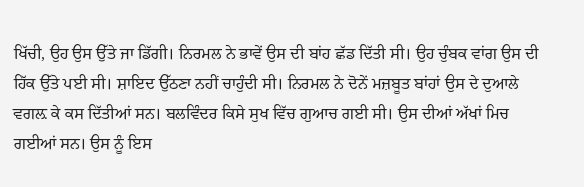ਖਿੱਚੀ, ਉਹ ਉਸ ਉੱਤੇ ਜਾ ਡਿੱਗੀ। ਨਿਰਮਲ ਨੇ ਭਾਵੇਂ ਉਸ ਦੀ ਬਾਂਹ ਛੱਡ ਦਿੱਤੀ ਸੀ। ਉਹ ਚੁੰਬਕ ਵਾਂਗ ਉਸ ਦੀ ਹਿੱਕ ਉੱਤੇ ਪਈ ਸੀ। ਸ਼ਾਇਦ ਉੱਠਣਾ ਨਹੀਂ ਚਾਹੁੰਦੀ ਸੀ। ਨਿਰਮਲ ਨੇ ਦੋਨੇਂ ਮਜ਼ਬੂਤ ਬਾਂਹਾਂ ਉਸ ਦੇ ਦੁਆਲੇ ਵਗਲ਼ ਕੇ ਕਸ ਦਿੱਤੀਆਂ ਸਨ। ਬਲਵਿੰਦਰ ਕਿਸੇ ਸੁਖ ਵਿੱਚ ਗੁਆਚ ਗਈ ਸੀ। ਉਸ ਦੀਆਂ ਅੱਖਾਂ ਮਿਚ ਗਈਆਂ ਸਨ। ਉਸ ਨੂੰ ਇਸ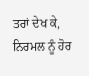ਤਰਾਂ ਦੇਖ ਕੇ, ਨਿਰਮਲ ਨੂੰ ਹੋਰ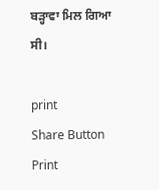ਬੜ੍ਹਾਵਾ ਮਿਲ ਗਿਆ ਸੀ।

print
Share Button
Print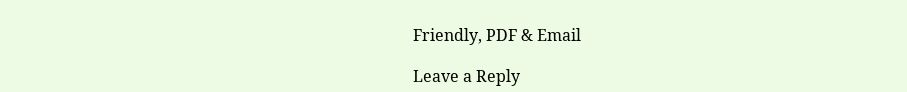Friendly, PDF & Email

Leave a Reply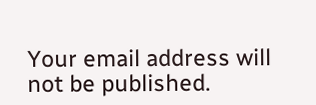Your email address will not be published.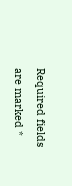Required fields are marked *